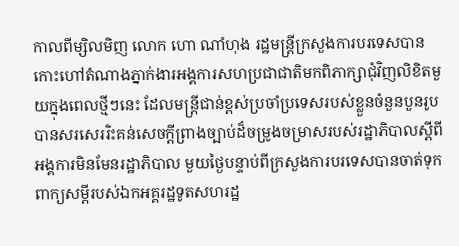កាលពីម្សិលមិញ លោក ហោ ណាំហុង រដ្ឋមន្ត្រីក្រសួងការបរទេសបានកោះហៅតំណាងភ្នាក់ងារអង្គការសហប្រជាជាតិមកពិភាក្សាជុំវិញលិខិតមួយក្នុងពេលថ្មីៗនេះ ដែលមន្ត្រីជាន់ខ្ពស់ប្រចាំប្រទេសរបស់ខ្លួនចំនួនបួនរូបបានសរសេររិះគន់សេចក្ដីព្រាងច្បាប់ដ៏ចម្រូងចម្រាសរបស់រដ្ឋាភិបាលស្ដីពីអង្គការមិនមែនរដ្ឋាភិបាល មួយថ្ងៃបន្ទាប់ពីក្រសួងការបរទេសបានចាត់ទុកពាក្យសម្ដីរបស់ឯកអគ្គរដ្ឋទូតសហរដ្ឋ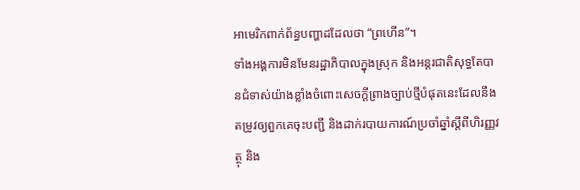អាមេរិកពាក់ព័ន្ធបញ្ហាដដែលថា “ព្រហើន”។
ទាំងអង្គការមិនមែនរដ្ឋាភិបាលក្នុងស្រុក និងអន្តរជាតិសុទ្ធតែបានជំទាស់យ៉ាងខ្លាំងចំពោះសេចក្ដីព្រាងច្បាប់ថ្មីបំផុតនេះដែលនឹងតម្រូវឲ្យពួកគេចុះបញ្ជី និងដាក់របាយការណ៍ប្រចាំឆ្នាំស្ដីពីហិរញ្ញវត្ថុ និង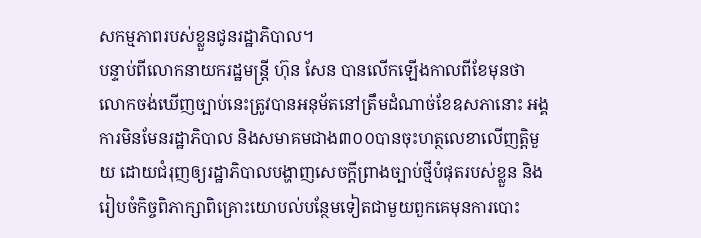សកម្មភាពរបស់ខ្លួនជូនរដ្ឋាភិបាល។
បន្ទាប់ពីលោកនាយករដ្ឋមន្ត្រី ហ៊ុន សែន បានលើកឡើងកាលពីខែមុនថា លោកចង់ឃើញច្បាប់នេះត្រូវបានអនុម័តនៅត្រឹមដំណាច់ខែឧសភានោះ អង្គការមិនមែនរដ្ឋាភិបាល និងសមាគមជាង៣០០បានចុះហត្ថលេខាលើញត្តិមួយ ដោយជំរុញឲ្យរដ្ឋាភិបាលបង្ហាញសេចក្ដីព្រាងច្បាប់ថ្មីបំផុតរបស់ខ្លួន និងរៀបចំកិច្ចពិភាក្សាពិគ្រោះយោបល់បន្ថែមទៀតជាមួយពួកគេមុនការបោះ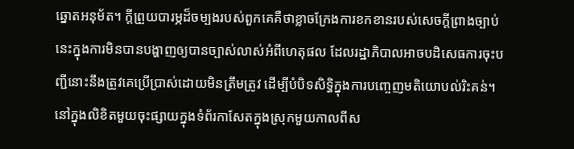ឆ្នោតអនុម័ត។ ក្ដីព្រួយបារម្ភដ៏ចម្បងរបស់ពួកគេគឺថាខ្លាចក្រែងការខកខានរបស់សេចក្ដីព្រាងច្បាប់នេះក្នុងការមិនបានបង្ហាញឲ្យបានច្បាស់លាស់អំពីហេតុផល ដែលរដ្ឋាភិបាលអាចបដិសេធការចុះបញ្ជីនោះនឹងត្រូវគេប្រើប្រាស់ដោយមិនត្រឹមត្រូវ ដើម្បីបំបិទសិទ្ធិក្នុងការបញ្ចេញមតិយោបល់រិះគន់។
នៅក្នុងលិខិតមួយចុះផ្សាយក្នុងទំព័រកាសែតក្នុងស្រុកមួយកាលពីស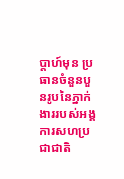ប្ដាហ៍មុន ប្រធានចំនួនបួនរូបនៃភ្នាក់ងាររបស់អង្គការសហប្រជាជាតិ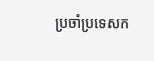ប្រចាំប្រទេសក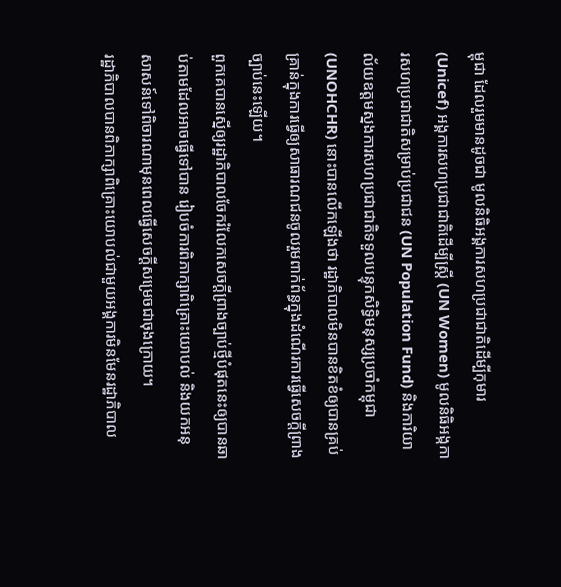ម្ពុជា ដែលរួមមានដូចជា មូលនិធិអង្គការសហប្រជាជាតិដើម្បីកុមារ (Unicef) អង្គការសហប្រជាជាតិដើម្បីស្ត្រី (UN Women) មូលនិធិអង្កការសហប្រជាជាតិសម្រាប់ប្រជាជន (UN Population Fund) និងការិយាល័យឧត្ដមស្នងការសហប្រជាជាតិទទួលបន្ទុកសិទ្ធិមនុស្សប្រចាំកម្ពុជា (UNOHCHR) នោះបានលើកឡើងថា រដ្ឋាភិបាលមិនបានខិតខំឲ្យបានគ្រប់គ្រាន់ក្នុងការធ្វើឲ្យសាធារណជនចូលរួមពាក់ព័ន្ធក្នុងដំណើរការធ្វើសេចក្ដីព្រាងច្បាប់នេះឡើយ។
ពួកគេបានស្នើឲ្យរដ្ឋាភិបាលចែករំលែកសេចក្ដីព្រាងច្បាប់ថ្មីបំផុតនេះឲ្យបានឆាប់តាមដែលអាចធ្វើទៅបាន រៀបចំការពិភាក្សាពិគ្រោះយោបល់ និងយកអនុសាសន៍ទៅពិចារណាមុនពេលធ្វើសេចក្ដីសម្រេចជាចុងក្រោយ។
រដ្ឋាភិបាលបានពិភាក្សាពិគ្រោះយោបល់ជាមួយអង្គការមិនមែនរដ្ឋាភិបាល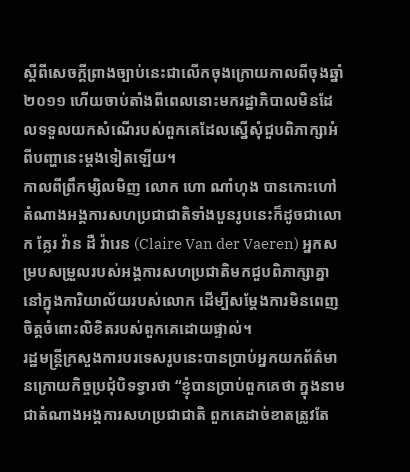ស្ដីពីសេចក្ដីព្រាងច្បាប់នេះជាលើកចុងក្រោយកាលពីចុងឆ្នាំ២០១១ ហើយចាប់តាំងពីពេលនោះមករដ្ឋាភិបាលមិនដែលទទួលយកសំណើរបស់ពួកគេដែលស្នើសុំជួបពិភាក្សាអំពីបញ្ហានេះម្ដងទៀតឡើយ។
កាលពីព្រឹកម្សិលមិញ លោក ហោ ណាំហុង បានកោះហៅតំណាងអង្គការសហប្រជាជាតិទាំងបួនរូបនេះក៏ដូចជាលោក គ្លែរ វ៉ាន ដឺ វ៉ារេន (Claire Van der Vaeren) អ្នកសម្របសម្រួលរបស់អង្គការសហប្រជាតិមកជួបពិភាក្សាគ្នានៅក្នុងការិយាល័យរបស់លោក ដើម្បីសម្ដែងការមិនពេញចិត្តចំពោះលិខិតរបស់ពួកគេដោយផ្ទាល់។
រដ្ឋមន្ត្រីក្រសួងការបរទេសរូបនេះបានប្រាប់អ្នកយកព័ត៌មានក្រោយកិច្ចប្រជុំបិទទ្វារថា “ខ្ញុំបានប្រាប់ពួកគេថា ក្នុងនាមជាតំណាងអង្គការសហប្រជាជាតិ ពួកគេដាច់ខាតត្រូវតែ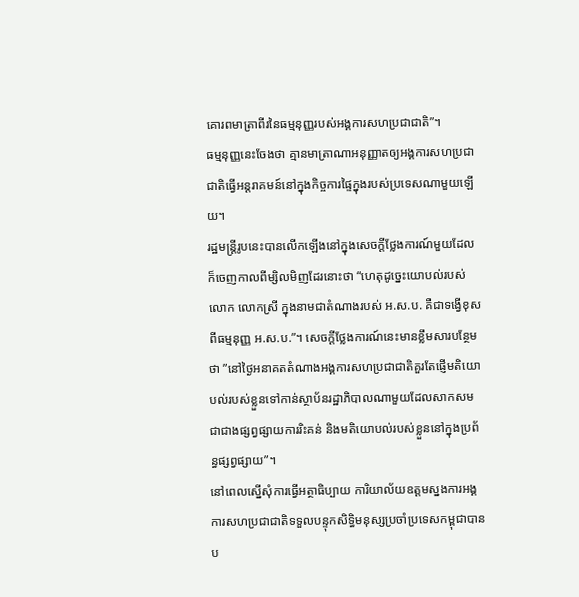គោរពមាត្រាពីរនៃធម្មនុញ្ញរបស់អង្គការសហប្រជាជាតិ”។
ធម្មនុញ្ញនេះចែងថា គ្មានមាត្រាណាអនុញ្ញាតឲ្យអង្គការសហប្រជាជាតិធ្វើអន្តរាគមន៍នៅក្នុងកិច្ចការផ្ទៃក្នុងរបស់ប្រទេសណាមួយឡើយ។
រដ្ឋមន្ត្រីរូបនេះបានលើកឡើងនៅក្នុងសេចក្ដីថ្លែងការណ៍មួយដែលក៏ចេញកាលពីម្សិលមិញដែរនោះថា “ហេតុដូច្នេះយោបល់របស់លោក លោកស្រី ក្នុងនាមជាតំណាងរបស់ អ.ស.ប. គឺជាទង្វើខុសពីធម្មនុញ្ញ អ.ស.ប.”។ សេចក្ដីថ្លែងការណ៍នេះមានខ្លឹមសារបន្ថែមថា ”នៅថ្ងៃអនាគតតំណាងអង្គការសហប្រជាជាតិគួរតែផ្ញើមតិយោបល់របស់ខ្លួនទៅកាន់ស្ថាប័នរដ្ឋាភិបាលណាមួយដែលសាកសម ជាជាងផ្សព្វផ្សាយការរិះគន់ និងមតិយោបល់របស់ខ្លួននៅក្នុងប្រព័ន្ធផ្សព្វផ្សាយ”។
នៅពេលស្នើសុំការធ្វើអត្ថាធិប្បាយ ការិយាល័យឧត្ដមស្នងការអង្គការសហប្រជាជាតិទទួលបន្ទុកសិទ្ធិមនុស្សប្រចាំប្រទេសកម្ពុជាបានប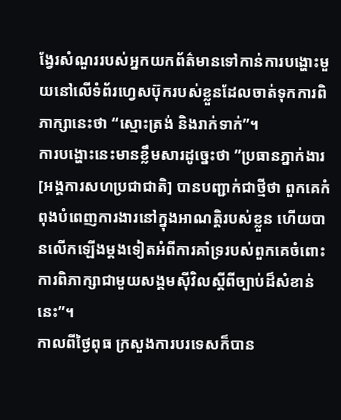ង្វែរសំណួររបស់អ្នកយកព័ត៌មានទៅកាន់ការបង្ហោះមួយនៅលើទំព័រហ្វេសប៊ុករបស់ខ្លួនដែលចាត់ទុកការពិភាក្សានេះថា “ស្មោះត្រង់ និងរាក់ទាក់”។
ការបង្ហោះនេះមានខ្លឹមសារដូច្នេះថា ”ប្រធានភ្នាក់ងារ [អង្គការសហប្រជាជាតិ] បានបញ្ជាក់ជាថ្មីថា ពួកគេកំពុងបំពេញការងារនៅក្នុងអាណត្តិរបស់ខ្លួន ហើយបានលើកឡើងម្ដងទៀតអំពីការគាំទ្ររបស់ពួកគេចំពោះការពិភាក្សាជាមួយសង្គមស៊ីវិលស្ដីពីច្បាប់ដ៏សំខាន់នេះ”។
កាលពីថ្ងៃពុធ ក្រសួងការបរទេសក៏បាន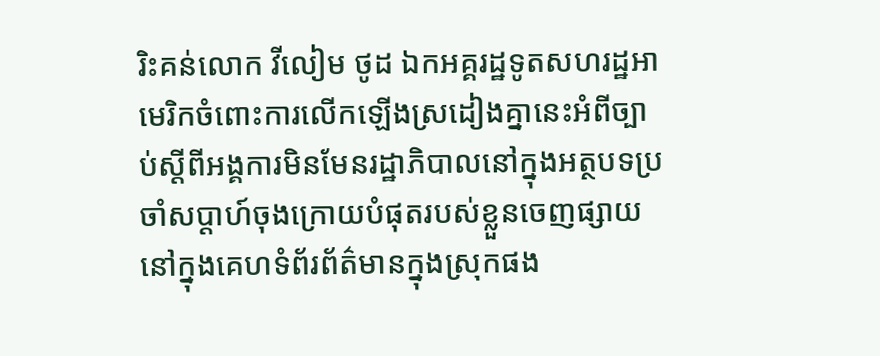រិះគន់លោក វីលៀម ថូដ ឯកអគ្គរដ្ឋទូតសហរដ្ឋអាមេរិកចំពោះការលើកឡើងស្រដៀងគ្នានេះអំពីច្បាប់ស្ដីពីអង្គការមិនមែនរដ្ឋាភិបាលនៅក្នុងអត្ថបទប្រចាំសប្ដាហ៍ចុងក្រោយបំផុតរបស់ខ្លួនចេញផ្សាយនៅក្នុងគេហទំព័រព័ត៌មានក្នុងស្រុកផង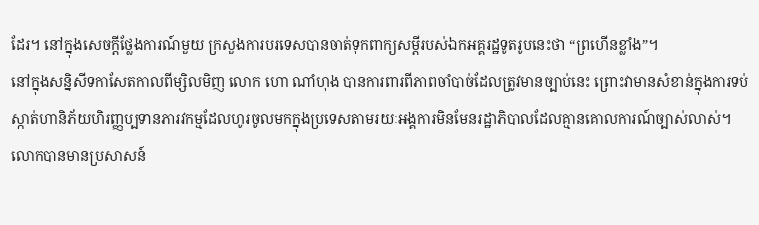ដែរ។ នៅក្នុងសេចក្ដីថ្លែងការណ៍មួយ ក្រសួងការបរទេសបានចាត់ទុកពាក្យសម្ដីរបស់ឯកអគ្គរដ្ឋទូតរូបនេះថា “ព្រហើនខ្លាំង”។
នៅក្នុងសន្និសីទកាសែតកាលពីម្សិលមិញ លោក ហោ ណាំហុង បានការពារពីភាពចាំបាច់ដែលត្រូវមានច្បាប់នេះ ព្រោះវាមានសំខាន់ក្នុងការទប់ស្កាត់ហានិភ័យហិរញ្ញប្បទានភារវកម្មដែលហូរចូលមកក្នុងប្រទេសតាមរយៈអង្គការមិនមែនរដ្ឋាភិបាលដែលគ្មានគោលការណ៍ច្បាស់លាស់។
លោកបានមានប្រសាសន៍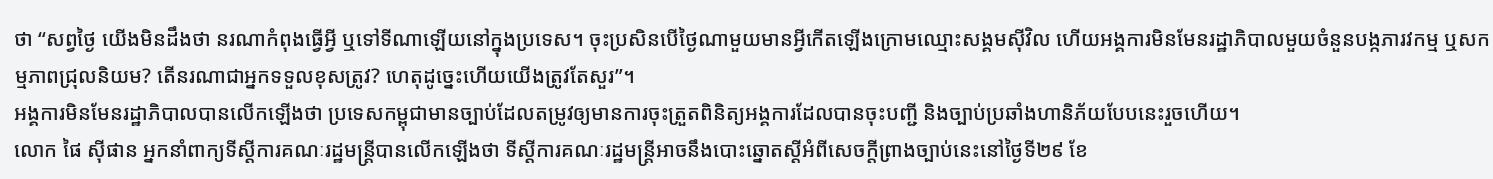ថា “សព្វថ្ងៃ យើងមិនដឹងថា នរណាកំពុងធ្វើអ្វី ឬទៅទីណាឡើយនៅក្នុងប្រទេស។ ចុះប្រសិនបើថ្ងៃណាមួយមានអ្វីកើតឡើងក្រោមឈ្មោះសង្គមស៊ីវិល ហើយអង្គការមិនមែនរដ្ឋាភិបាលមួយចំនួនបង្កភារវកម្ម ឬសកម្មភាពជ្រុលនិយម? តើនរណាជាអ្នកទទួលខុសត្រូវ? ហេតុដូច្នេះហើយយើងត្រូវតែសួរ”។
អង្គការមិនមែនរដ្ឋាភិបាលបានលើកឡើងថា ប្រទេសកម្ពុជាមានច្បាប់ដែលតម្រូវឲ្យមានការចុះត្រួតពិនិត្យអង្គការដែលបានចុះបញ្ជី និងច្បាប់ប្រឆាំងហានិភ័យបែបនេះរួចហើយ។
លោក ផៃ ស៊ីផាន អ្នកនាំពាក្យទីស្ដីការគណៈរដ្ឋមន្ត្រីបានលើកឡើងថា ទីស្ដីការគណៈរដ្ឋមន្ត្រីអាចនឹងបោះឆ្នោតស្ដីអំពីសេចក្ដីព្រាងច្បាប់នេះនៅថ្ងៃទី២៩ ខែ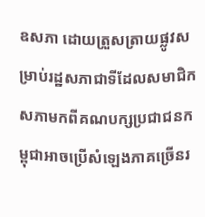ឧសភា ដោយត្រួសត្រាយផ្លូវសម្រាប់រដ្ឋសភាជាទីដែលសមាជិកសភាមកពីគណបក្សប្រជាជនកម្ពុជាអាចប្រើសំឡេងភាគច្រើនរ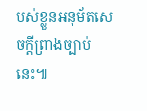បស់ខ្លួនអនុម័តសេចក្ដីព្រាងច្បាប់នេះ៕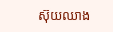ស៊ុយឈាង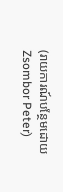(រាយការណ៍បន្ថែមដោយ Zsombor Peter)